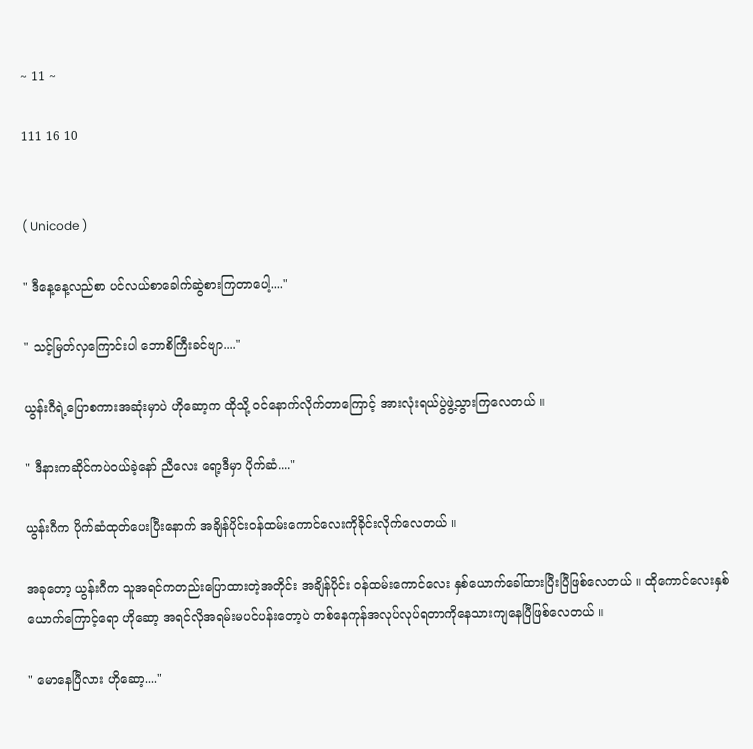~ 11 ~

111 16 10


( Unicode )

" ဒီနေ့နေ့လည်စာ ပင်လယ်စာခေါက်ဆွဲစားကြတာပေါ့...."

" သင့်မြတ်လှကြောင်းပါ ဘောစိကြီးခင်ဗျာ...."

ယွန်းဂီရဲ့ပြောစကားအဆုံးမှာပဲ ဟိုဆော့က ထိုသို့ ဝင်နောက်လိုက်တာကြောင့် အားလုံးရယ်ပွဲဖွဲ့သွားကြလေတယ် ။

" ဒီနားကဆိုင်ကပဲဝယ်ခဲ့နော် ညီလေး ရော့ဒီမှာ ပိုက်ဆံ...."

ယွန်းဂီက ပိုက်ဆံထုတ်ပေးပြီးနောက် အချိန်ပိုင်းဝန်ထမ်းကောင်လေးကိုခိုင်းလိုက်လေတယ် ။

အခုတော့ ယွန်းဂီက သူအရင်ကတည်းပြောထားတဲ့အတိုင်း အချိန်ပိုင်း ဝန်ထမ်းကောင်လေး နှစ်ယောက်ခေါ်ထားပြီးပြီဖြစ်လေတယ် ။ ထိုကောင်လေးနှစ်ယောက်ကြောင့်ရော ဟိုဆော့ အရင်လိုအရမ်းမပင်ပန်းတော့ပဲ တစ်နေကုန်အလုပ်လုပ်ရတာကိုနေသားကျနေပြီဖြစ်လေတယ် ။

" မောနေပြီလား ဟိုဆော့...."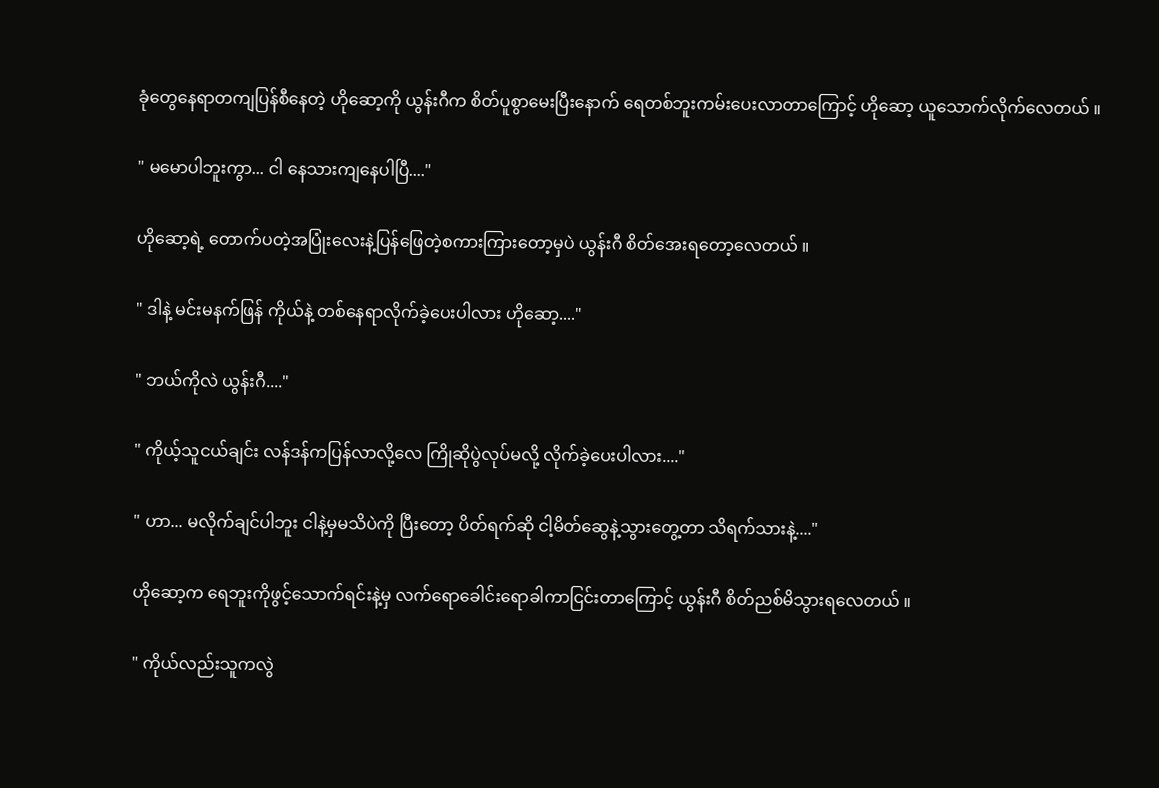ခုံတွေနေရာတကျပြန်စီနေတဲ့ ဟိုဆော့ကို ယွန်းဂီက စိတ်ပူစွာမေးပြီးနောက် ရေတစ်ဘူးကမ်းပေးလာတာကြောင့် ဟိုဆော့ ယူသောက်လိုက်လေတယ် ။

" မမောပါဘူးကွာ... ငါ နေသားကျနေပါပြီ...."

ဟိုဆော့ရဲ့ တောက်ပတဲ့အပြုံးလေးနဲ့ပြန်ဖြေတဲ့စကားကြားတော့မှပဲ ယွန်းဂီ စိတ်အေးရတော့လေတယ် ။

" ဒါနဲ့ မင်းမနက်ဖြန် ကိုယ်နဲ့ တစ်နေရာလိုက်ခဲ့ပေးပါလား ဟိုဆော့...."

" ဘယ်ကိုလဲ ယွန်းဂီ...."

" ကိုယ့်သူငယ်ချင်း လန်ဒန်ကပြန်လာလို့လေ ကြိုဆိုပွဲလုပ်မလို့ လိုက်ခဲ့ပေးပါလား...."

" ဟာ... မလိုက်ချင်ပါဘူး ငါနဲ့မှမသိပဲကို ပြီးတော့ ပိတ်ရက်ဆို ငါ့မိတ်ဆွေနဲ့သွားတွေ့တာ သိရက်သားနဲ့...."

ဟိုဆော့က ရေဘူးကိုဖွင့်သောက်ရင်းနဲ့မှ လက်ရောခေါင်းရောခါကာငြင်းတာကြောင့် ယွန်းဂီ စိတ်ညစ်မိသွားရလေတယ် ။

" ကိုယ်လည်းသူကလွဲ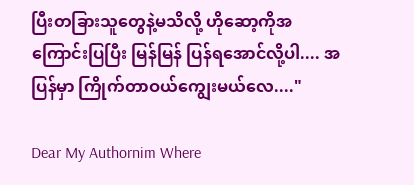ပြီးတခြားသူတွေနဲ့မသိလို့ ဟိုဆော့ကိုအကြောင်းပြပြီး မြန်မြန် ပြန်ရအောင်လို့ပါ.... အပြန်မှာ ကြိုက်တာဝယ်ကျွေးမယ်လေ...."

Dear My Authornim Where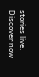stories live. Discover now